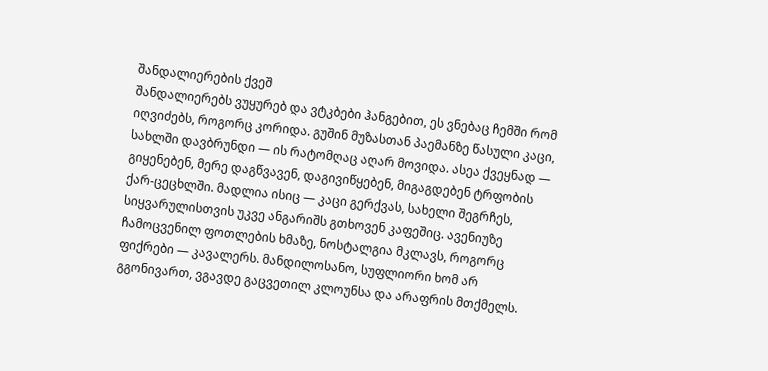შანდალიერების ქვეშ
შანდალიერებს ვუყურებ და ვტკბები ჰანგებით, ეს ვნებაც ჩემში რომ იღვიძებს, როგორც კორიდა. გუშინ მუზასთან პაემანზე წასული კაცი, სახლში დავბრუნდი — ის რატომღაც აღარ მოვიდა. ასეა ქვეყნად — გიყენებენ, მერე დაგწვავენ, დაგივიწყებენ, მიგაგდებენ ტრფობის ქარ-ცეცხლში. მადლია ისიც — კაცი გერქვას, სახელი შეგრჩეს, სიყვარულისთვის უკვე ანგარიშს გთხოვენ კაფეშიც. ავენიუზე ჩამოცვენილ ფოთლების ხმაზე, ნოსტალგია მკლავს, როგორც ფიქრები — კავალერს. მანდილოსანო, სუფლიორი ხომ არ გგონივართ, ვგავდე გაცვეთილ კლოუნსა და არაფრის მთქმელს.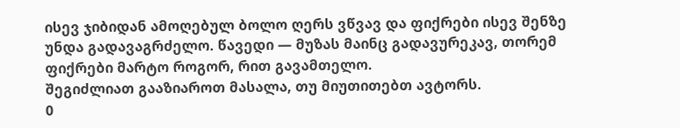ისევ ჯიბიდან ამოღებულ ბოლო ღერს ვწვავ და ფიქრები ისევ შენზე უნდა გადავაგრძელო. წავედი — მუზას მაინც გადავურეკავ, თორემ ფიქრები მარტო როგორ, რით გავამთელო.
შეგიძლიათ გააზიაროთ მასალა, თუ მიუთითებთ ავტორს.
0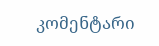კომენტარი